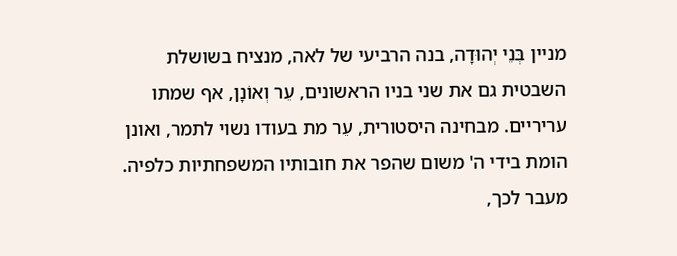מניין בְּנֵי יְהוּדָה, בנה הרביעי של לאה, מנציח בשושלת השבטית גם את שני בניו הראשונים, עֵר וְאוֹנָן, אף שמתו עריריים. מבחינה היסטורית, עֵר מת בעודו נשוי לתמר, ואונן הומת בידי ה' משום שהפר את חובותיו המשפחתיות כלפיה. מעבר לכך,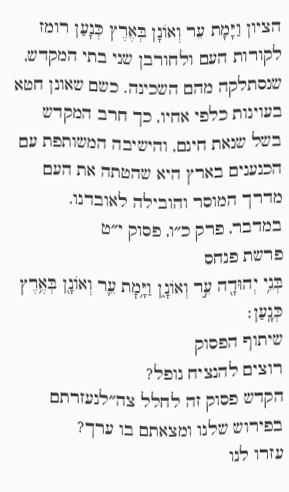הציון וַיָּמָת עֵר וְאוֹנָן בְּאֶרֶץ כְּנָעַן רומז לקורות העם ולחורבן שני בתי המקדש, שנסתלקה מהם השכינה. כשם שאונן חטא בעוינות כלפי אחיו, כך חרב המקדש בשל שנאת חינם, והישיבה המשותפת עם הכנענים בארץ היא שהטתה את העם מדרך המוסר והובילה לאובדנו.
במדבר, פרק כ״ו, פסוק י״ט
פרשת פנחס
בְּנֵ֥י יְהוּדָ֖ה עֵ֣ר וְאוֹנָ֑ן וַיָּ֥מׇת עֵ֛ר וְאוֹנָ֖ן בְּאֶ֥רֶץ כְּנָֽעַן׃
שיתוף הפסוק
רוצים להנציח נופל?
הקדש פסוק זה לחלל צה״לנעזרתם בפירוש שלנו ומצאתם בו ערך?
עזרו לנו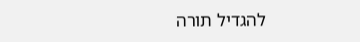להגדיל תורה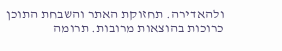ולהאדירה. תחזוקת האתר והשבחת התוכן כרוכות בהוצאות מרובות. תרומה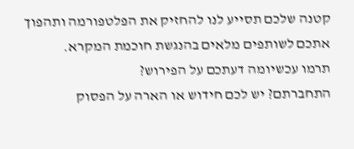קטנה שלכם תסייע לנו להחזיק את הפלטפורמה ותהפוך אתכם לשותפים מלאים בהנגשת חוכמת המקרא.
תרמו עכשיומה דעתכם על הפירוש?
התחברתם? יש לכם חידוש או הארה על הפסוק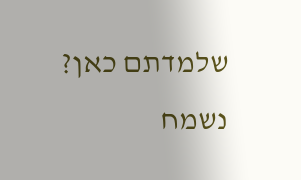שלמדתם כאן? נשמח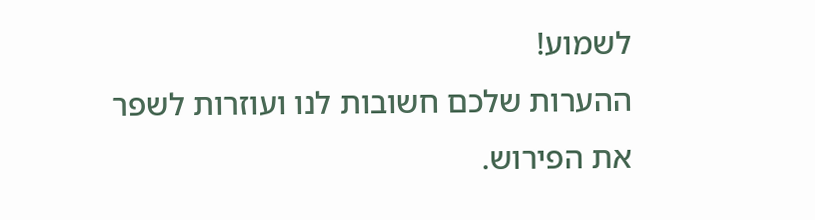לשמוע!
ההערות שלכם חשובות לנו ועוזרות לשפר את הפירוש.